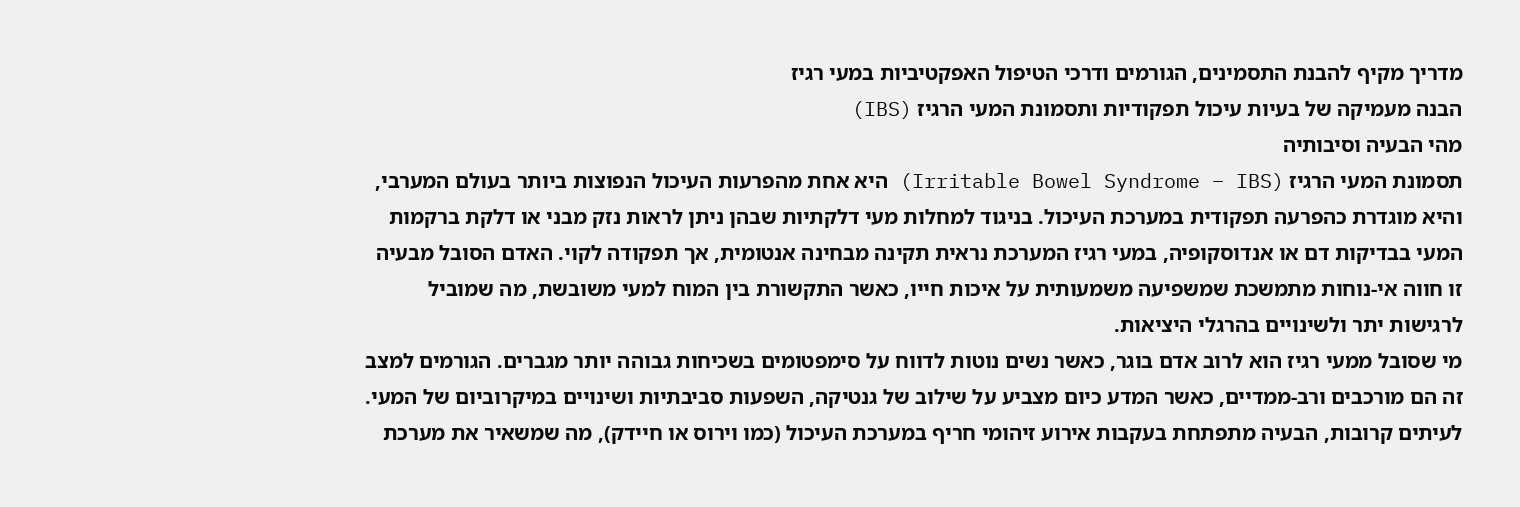מדריך מקיף להבנת התסמינים, הגורמים ודרכי הטיפול האפקטיביות במעי רגיז
הבנה מעמיקה של בעיות עיכול תפקודיות ותסמונת המעי הרגיז (IBS)
מהי הבעיה וסיבותיה
תסמונת המעי הרגיז (Irritable Bowel Syndrome – IBS) היא אחת מהפרעות העיכול הנפוצות ביותר בעולם המערבי, והיא מוגדרת כהפרעה תפקודית במערכת העיכול. בניגוד למחלות מעי דלקתיות שבהן ניתן לראות נזק מבני או דלקת ברקמות המעי בבדיקות דם או אנדוסקופיה, במעי רגיז המערכת נראית תקינה מבחינה אנטומית, אך תפקודה לקוי. האדם הסובל מבעיה זו חווה אי-נוחות מתמשכת שמשפיעה משמעותית על איכות חייו, כאשר התקשורת בין המוח למעי משובשת, מה שמוביל לרגישות יתר ולשינויים בהרגלי היציאות.
מי שסובל ממעי רגיז הוא לרוב אדם בוגר, כאשר נשים נוטות לדווח על סימפטומים בשכיחות גבוהה יותר מגברים. הגורמים למצב זה הם מורכבים ורב-ממדיים, כאשר המדע כיום מצביע על שילוב של גנטיקה, השפעות סביבתיות ושינויים במיקרוביום של המעי. לעיתים קרובות, הבעיה מתפתחת בעקבות אירוע זיהומי חריף במערכת העיכול (כמו וירוס או חיידק), מה שמשאיר את מערכת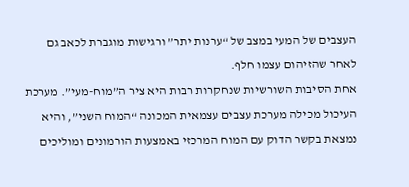העצבים של המעי במצב של “ערנות יתר” ורגישות מוגברת לכאב גם לאחר שהזיהום עצמו חלף.
אחת הסיבות השורשיות שנחקרות רבות היא ציר ה”מוח-מעי”. מערכת העיכול מכילה מערכת עצבים עצמאית המכונה “המוח השני”, והיא נמצאת בקשר הדוק עם המוח המרכזי באמצעות הורמונים ומוליכים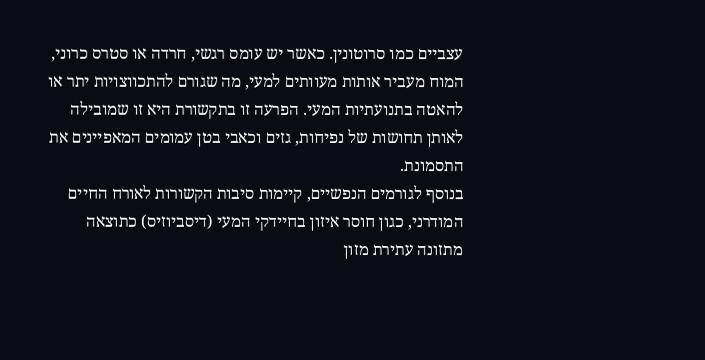עצביים כמו סרוטונין. כאשר יש עומס רגשי, חרדה או סטרס כרוני, המוח מעביר אותות מעוותים למעי, מה שגורם להתכווצויות יתר או להאטה בתנועתיות המעי. הפרעה זו בתקשורת היא זו שמובילה לאותן תחושות של נפיחות, גזים וכאבי בטן עמומים המאפיינים את התסמונת.
בנוסף לגורמים הנפשיים, קיימות סיבות הקשורות לאורח החיים המודרני, כגון חוסר איזון בחיידקי המעי (דיסביוזיס) כתוצאה מתזונה עתירת מזון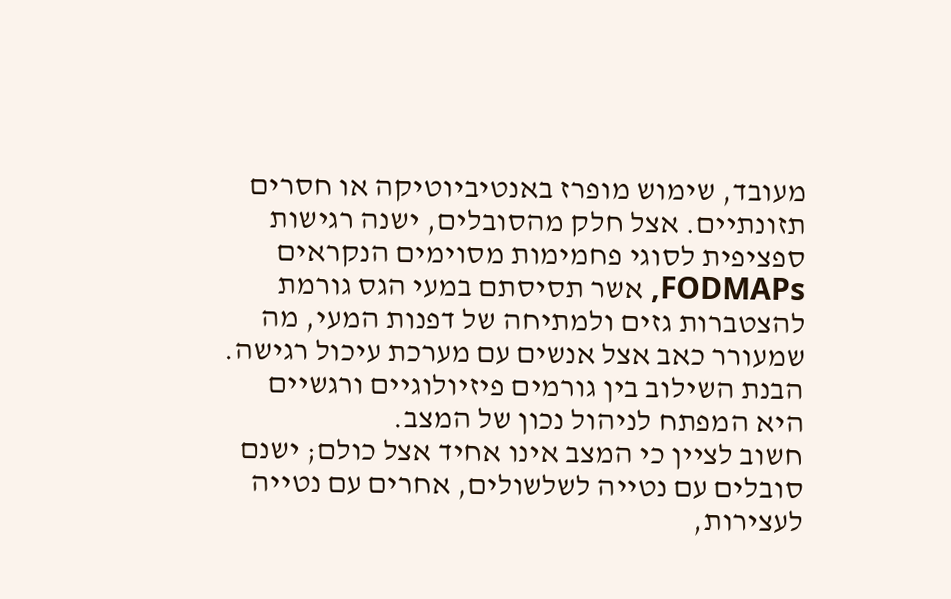מעובד, שימוש מופרז באנטיביוטיקה או חסרים תזונתיים. אצל חלק מהסובלים, ישנה רגישות ספציפית לסוגי פחמימות מסוימים הנקראים FODMAPs, אשר תסיסתם במעי הגס גורמת להצטברות גזים ולמתיחה של דפנות המעי, מה שמעורר כאב אצל אנשים עם מערכת עיכול רגישה. הבנת השילוב בין גורמים פיזיולוגיים ורגשיים היא המפתח לניהול נכון של המצב.
חשוב לציין כי המצב אינו אחיד אצל כולם; ישנם סובלים עם נטייה לשלשולים, אחרים עם נטייה לעצירות,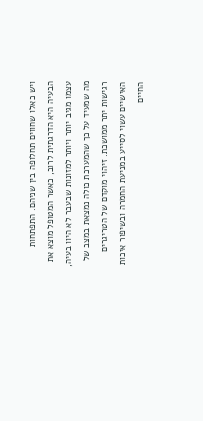ויש כאלו שחווים תחלופה בין שניהם. התפתחות הבעיה היא הדרגתית לרוב, כאשר המטופל מוצא את עצמו מגיב יותר ויותר למזונות שבעבר לא היוו בעיה, מה שמעיד על כך שהמערכת כולה נמצאת במצב של רגישות יתר ממושכת. זיהוי מוקדם של הטריגרים האישיים עשוי לסייע במניעת החמרה ובשיפור איכות החיים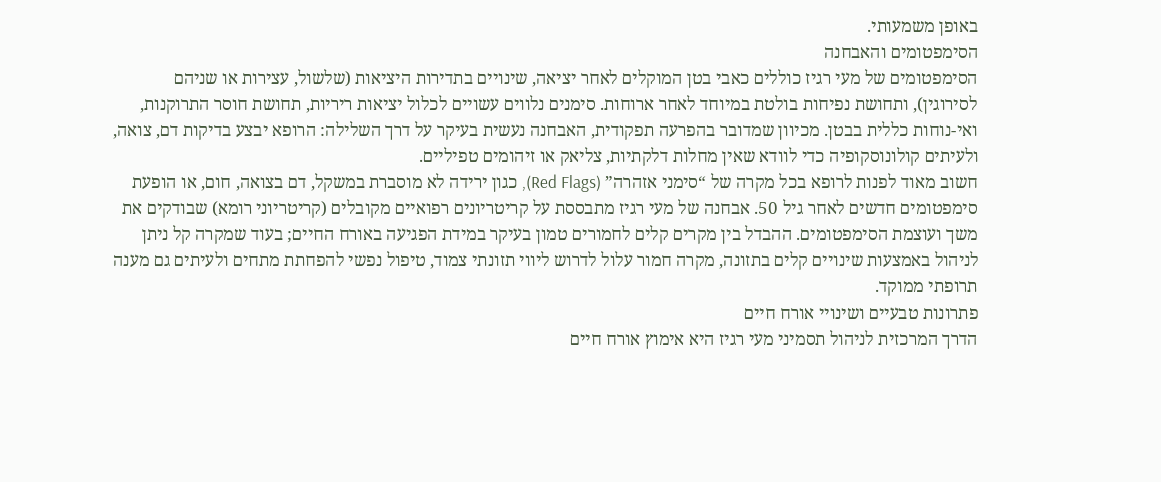באופן משמעותי.
הסימפטומים והאבחנה
הסימפטומים של מעי רגיז כוללים כאבי בטן המוקלים לאחר יציאה, שינויים בתדירות היציאות (שלשול, עצירות או שניהם לסירוגין), ותחושת נפיחות בולטת במיוחד לאחר ארוחות. סימנים נלווים עשויים לכלול יציאות ריריות, תחושת חוסר התרוקנות, ואי-נוחות כללית בבטן. מכיוון שמדובר בהפרעה תפקודית, האבחנה נעשית בעיקר על דרך השלילה: הרופא יבצע בדיקות דם, צואה, ולעיתים קולונוסקופיה כדי לוודא שאין מחלות דלקתיות, צליאק או זיהומים טפיליים.
חשוב מאוד לפנות לרופא בכל מקרה של “סימני אזהרה” (Red Flags), כגון ירידה לא מוסברת במשקל, דם בצואה, חום, או הופעת סימפטומים חדשים לאחר גיל 50. אבחנה של מעי רגיז מתבססת על קריטריונים רפואיים מקובלים (קריטריוני רומא) שבודקים את משך ועוצמת הסימפטומים. ההבדל בין מקרים קלים לחמורים טמון בעיקר במידת הפגיעה באורח החיים; בעוד שמקרה קל ניתן לניהול באמצעות שינויים קלים בתזונה, מקרה חמור עלול לדרוש ליווי תזונתי צמוד, טיפול נפשי להפחתת מתחים ולעיתים גם מענה תרופתי ממוקד.
פתרונות טבעיים ושינויי אורח חיים
הדרך המרכזית לניהול תסמיני מעי רגיז היא אימוץ אורח חיים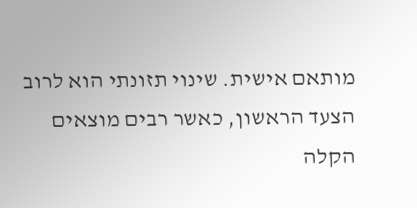מותאם אישית. שינוי תזונתי הוא לרוב הצעד הראשון, כאשר רבים מוצאים הקלה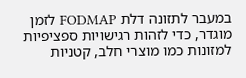במעבר לתזונה דלת FODMAP לזמן מוגדר, כדי לזהות רגישויות ספציפיות למזונות כמו מוצרי חלב, קטניות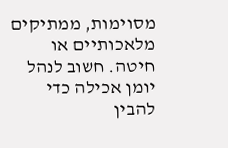מסוימות, ממתיקים מלאכותיים או חיטה. חשוב לנהל יומן אכילה כדי להבין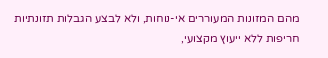מהם המזונות המעוררים אי-נוחות, ולא לבצע הגבלות תזונתיות חריפות ללא ייעוץ מקצועי,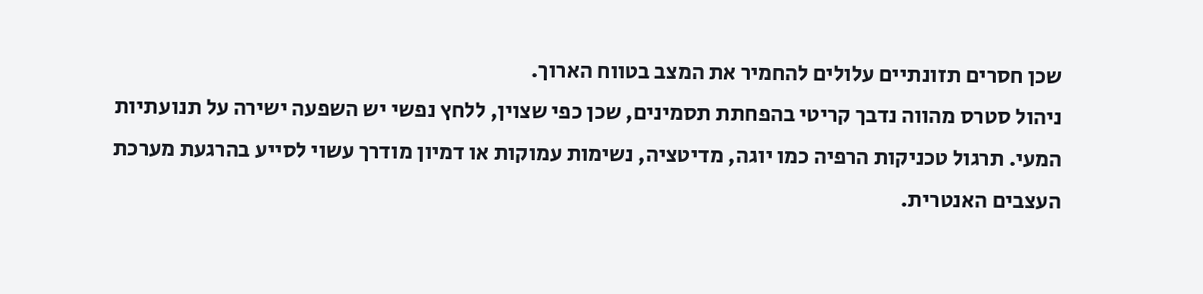שכן חסרים תזונתיים עלולים להחמיר את המצב בטווח הארוך.
ניהול סטרס מהווה נדבך קריטי בהפחתת תסמינים, שכן כפי שצוין, ללחץ נפשי יש השפעה ישירה על תנועתיות המעי. תרגול טכניקות הרפיה כמו יוגה, מדיטציה, נשימות עמוקות או דמיון מודרך עשוי לסייע בהרגעת מערכת העצבים האנטרית.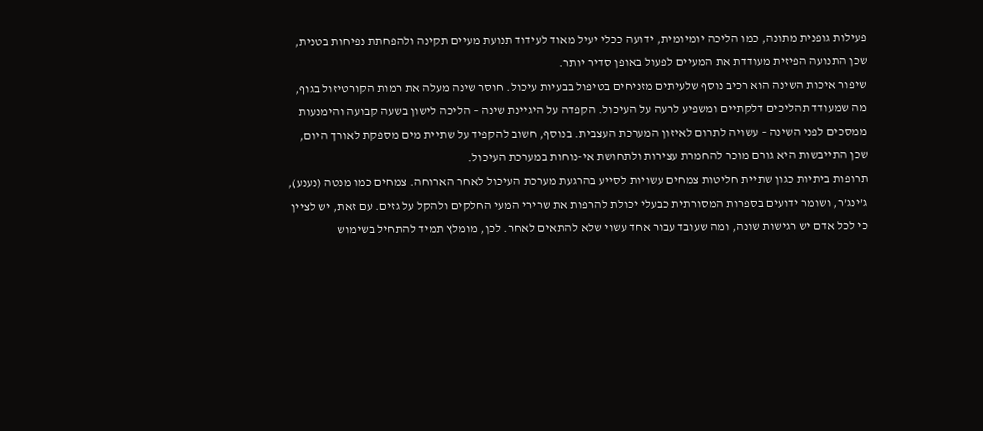פעילות גופנית מתונה, כמו הליכה יומיומית, ידועה ככלי יעיל מאוד לעידוד תנועת מעיים תקינה ולהפחתת נפיחות בטנית, שכן התנועה הפיזית מעודדת את המעיים לפעול באופן סדיר יותר.
שיפור איכות השינה הוא רכיב נוסף שלעיתים מזניחים בטיפול בבעיות עיכול. חוסר שינה מעלה את רמות הקורטיזול בגוף, מה שמעודד תהליכים דלקתיים ומשפיע לרעה על העיכול. הקפדה על היגיינת שינה – הליכה לישון בשעה קבועה והימנעות ממסכים לפני השינה – עשויה לתרום לאיזון המערכת העצבית. בנוסף, חשוב להקפיד על שתיית מים מספקת לאורך היום, שכן התייבשות היא גורם מוכר להחמרת עצירות ולתחושת אי-נוחות במערכת העיכול.
תרופות ביתיות כגון שתיית חליטות צמחים עשויות לסייע בהרגעת מערכת העיכול לאחר הארוחה. צמחים כמו מנטה (נענע), ג’ינג’ר, ושומר ידועים בספרות המסורתית כבעלי יכולת להרפות את שרירי המעי החלקים ולהקל על גזים. עם זאת, יש לציין כי לכל אדם יש רגישות שונה, ומה שעובד עבור אחד עשוי שלא להתאים לאחר. לכן, מומלץ תמיד להתחיל בשימוש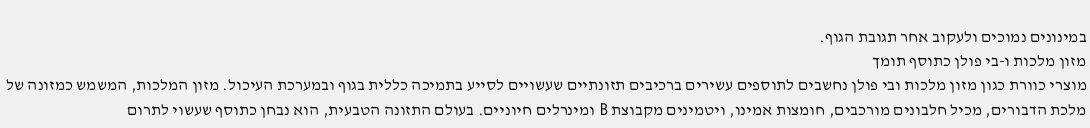במינונים נמוכים ולעקוב אחר תגובת הגוף.
מזון מלכות ו-בי פולן כתוסף תומך
מוצרי כוורת כגון מזון מלכות ובי פולן נחשבים לתוספים עשירים ברכיבים תזונתיים שעשויים לסייע בתמיכה כללית בגוף ובמערכת העיכול. מזון המלכות, המשמש כמזונה של מלכת הדבורים, מכיל חלבונים מורכבים, חומצות אמינו, ויטמינים מקבוצת B ומינרלים חיוניים. בעולם התזונה הטבעית, הוא נבחן כתוסף שעשוי לתרום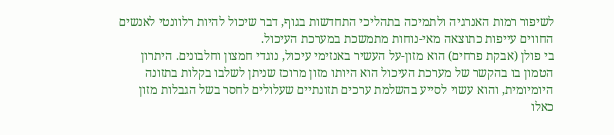לשיפור רמות האנרגיה ולתמיכה בתהליכי התחדשות בגוף, דבר שיכול להיות רלוונטי לאנשים החווים עייפות כתוצאה מאי-נוחות מתמשכת במערכת העיכול.
בי פולן (אבקת פרחים) הוא מזון-על העשיר באנזימי עיכול, נוגדי חמצון וחלבונים. היתרון הטמון בו בהקשר של מערכת העיכול הוא היותו מזון מרוכז שניתן לשלבו בקלות בתזונה היומיומית, והוא עשוי לסייע בהשלמת ערכים תזונתיים שעלולים לחסר בשל הגבלות מזון כאלו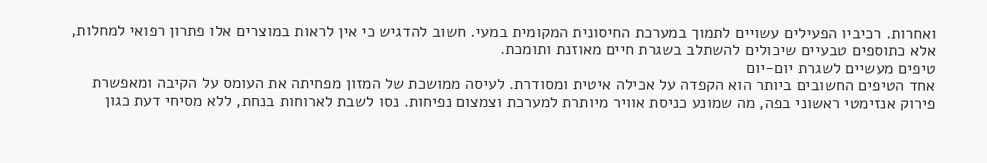ואחרות. רכיביו הפעילים עשויים לתמוך במערכת החיסונית המקומית במעי. חשוב להדגיש כי אין לראות במוצרים אלו פתרון רפואי למחלות, אלא כתוספים טבעיים שיכולים להשתלב בשגרת חיים מאוזנת ותומכת.
טיפים מעשיים לשגרת יום-יום
אחד הטיפים החשובים ביותר הוא הקפדה על אכילה איטית ומסודרת. לעיסה ממושכת של המזון מפחיתה את העומס על הקיבה ומאפשרת פירוק אנזימטי ראשוני בפה, מה שמונע כניסת אוויר מיותרת למערכת וצמצום נפיחות. נסו לשבת לארוחות בנחת, ללא מסיחי דעת כגון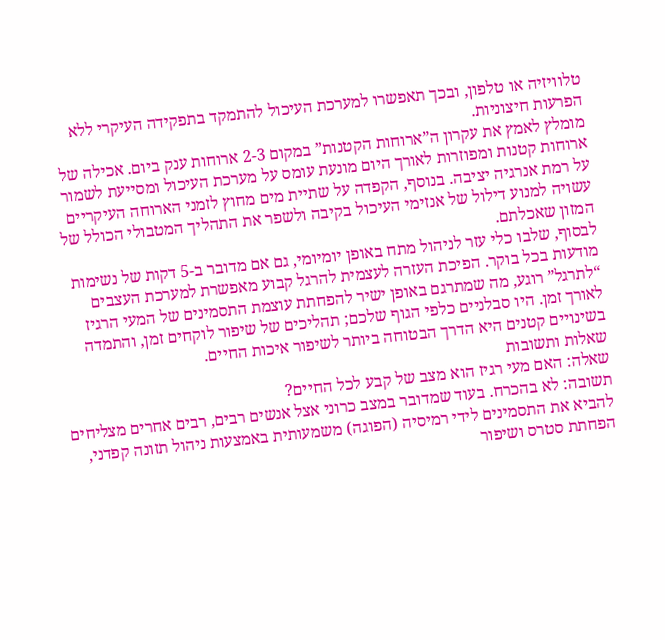טלוויזיה או טלפון, ובכך תאפשרו למערכת העיכול להתמקד בתפקידה העיקרי ללא הפרעות חיצוניות.
מומלץ לאמץ את עקרון ה”ארוחות הקטנות” במקום 2-3 ארוחות ענק ביום. אכילה של ארוחות קטנות ומפוזרות לאורך היום מונעת עומס על מערכת העיכול ומסייעת לשמור על רמת אנרגיה יציבה. בנוסף, הקפדה על שתיית מים מחוץ לזמני הארוחה העיקריים עשויה למנוע דילול של אנזימי העיכול בקיבה ולשפר את התהליך המטבולי הכולל של המזון שאכלתם.
לבסוף, שלבו כלי עזר לניהול מתח באופן יומיומי, גם אם מדובר ב-5 דקות של נשימות מודעות בכל בוקר. הפיכת העזרה לעצמית להרגל קבוע מאפשרת למערכת העצבים “לתרגל” רוגע, מה שמתרגם באופן ישיר להפחתת עוצמת התסמינים של המעי הרגיז לאורך זמן. היו סבלניים כלפי הגוף שלכם; תהליכים של שיפור לוקחים זמן, והתמדה בשינויים קטנים היא הדרך הבטוחה ביותר לשיפור איכות החיים.
שאלות ותשובות
שאלה: האם מעי רגיז הוא מצב של קבע לכל החיים?
תשובה: לא בהכרח. בעוד שמדובר במצב כרוני אצל אנשים רבים, רבים אחרים מצליחים להביא את התסמינים לידי רמיסיה (הפוגה) משמעותית באמצעות ניהול תזונה קפדני, הפחתת סטרס ושיפור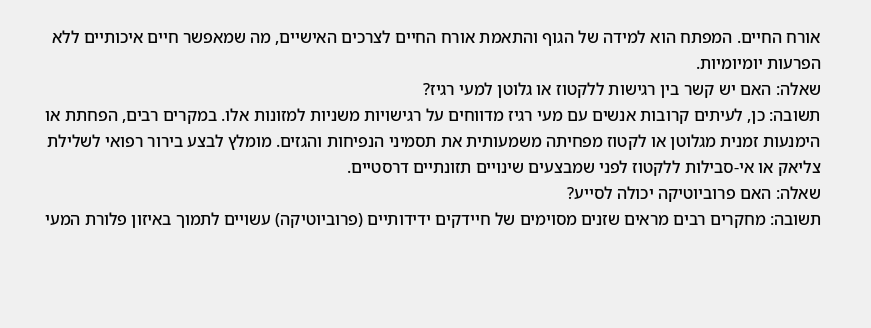אורח החיים. המפתח הוא למידה של הגוף והתאמת אורח החיים לצרכים האישיים, מה שמאפשר חיים איכותיים ללא הפרעות יומיומיות.
שאלה: האם יש קשר בין רגישות ללקטוז או גלוטן למעי רגיז?
תשובה: כן, לעיתים קרובות אנשים עם מעי רגיז מדווחים על רגישויות משניות למזונות אלו. במקרים רבים, הפחתת או הימנעות זמנית מגלוטן או לקטוז מפחיתה משמעותית את תסמיני הנפיחות והגזים. מומלץ לבצע בירור רפואי לשלילת צליאק או אי-סבילות ללקטוז לפני שמבצעים שינויים תזונתיים דרסטיים.
שאלה: האם פרוביוטיקה יכולה לסייע?
תשובה: מחקרים רבים מראים שזנים מסוימים של חיידקים ידידותיים (פרוביוטיקה) עשויים לתמוך באיזון פלורת המעי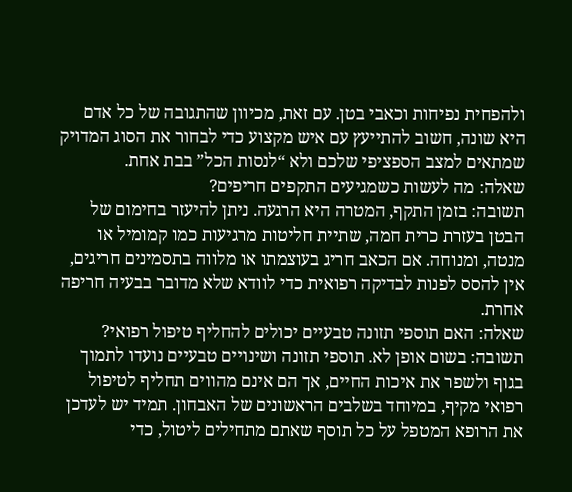ולהפחית נפיחות וכאבי בטן. עם זאת, מכיוון שהתגובה של כל אדם היא שונה, חשוב להתייעץ עם איש מקצוע כדי לבחור את הסוג המדויק שמתאים למצב הספציפי שלכם ולא “לנסות הכל” בבת אחת.
שאלה: מה לעשות כשמגיעים התקפים חריפים?
תשובה: בזמן התקף, המטרה היא הרגעה. ניתן להיעזר בחימום של הבטן בעזרת כרית חמה, שתיית חליטות מרגיעות כמו קמומיל או מנטה, ומנוחה. אם הכאב חריג בעוצמתו או מלווה בתסמינים חריגים, אין להסס לפנות לבדיקה רפואית כדי לוודא שלא מדובר בבעיה חריפה אחרת.
שאלה: האם תוספי תזונה טבעיים יכולים להחליף טיפול רפואי?
תשובה: בשום אופן לא. תוספי תזונה ושינויים טבעיים נועדו לתמוך בגוף ולשפר את איכות החיים, אך הם אינם מהווים תחליף לטיפול רפואי מקיף, במיוחד בשלבים הראשונים של האבחון. תמיד יש לעדכן את הרופא המטפל על כל תוסף שאתם מתחילים ליטול, כדי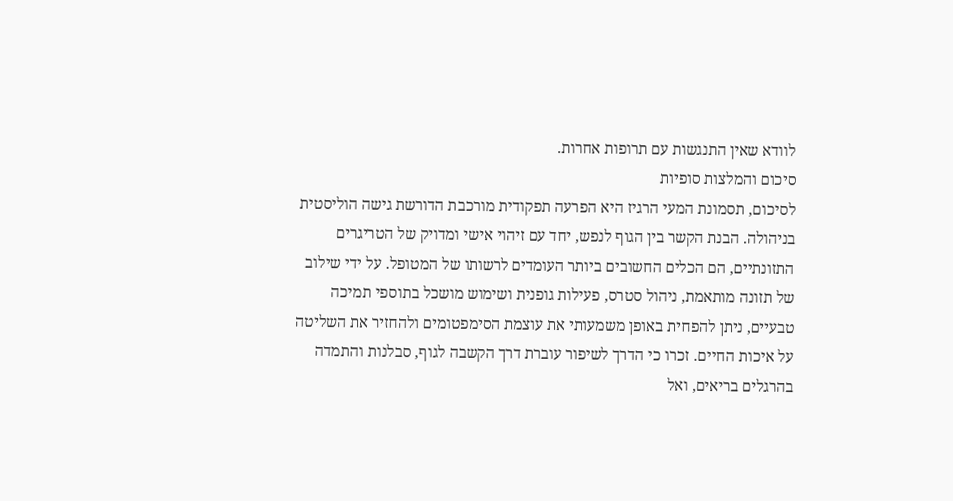לוודא שאין התנגשות עם תרופות אחרות.
סיכום והמלצות סופיות
לסיכום, תסמונת המעי הרגיז היא הפרעה תפקודית מורכבת הדורשת גישה הוליסטית בניהולה. הבנת הקשר בין הגוף לנפש, יחד עם זיהוי אישי ומדויק של הטריגרים התזונתיים, הם הכלים החשובים ביותר העומדים לרשותו של המטופל. על ידי שילוב של תזונה מותאמת, ניהול סטרס, פעילות גופנית ושימוש מושכל בתוספי תמיכה טבעיים, ניתן להפחית באופן משמעותי את עוצמת הסימפטומים ולהחזיר את השליטה על איכות החיים. זכרו כי הדרך לשיפור עוברת דרך הקשבה לגוף, סבלנות והתמדה בהרגלים בריאים, ואל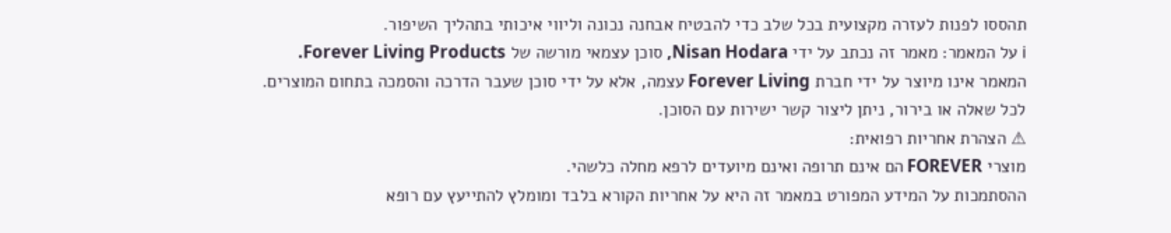תהססו לפנות לעזרה מקצועית בכל שלב כדי להבטיח אבחנה נכונה וליווי איכותי בתהליך השיפור.
ℹ על המאמר: מאמר זה נכתב על ידי Nisan Hodara, סוכן עצמאי מורשה של Forever Living Products.
המאמר אינו מיוצר על ידי חברת Forever Living עצמה, אלא על ידי סוכן שעבר הדרכה והסמכה בתחום המוצרים.
לכל שאלה או בירור, ניתן ליצור קשר ישירות עם הסוכן.
⚠ הצהרת אחריות רפואית:
מוצרי FOREVER הם אינם תרופה ואינם מיועדים לרפא מחלה כלשהי.
ההסתמכות על המידע המפורט במאמר זה היא על אחריות הקורא בלבד ומומלץ להתייעץ עם רופא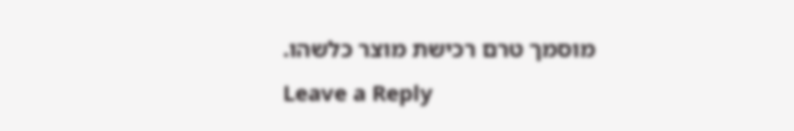מוסמך טרם רכישת מוצר כלשהו.
Leave a Reply